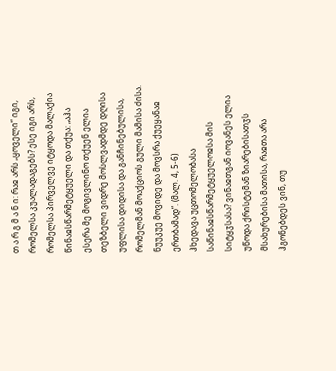თ ა რ გ მ ა ნ ი: რაჲ არს „ყოველი“ იგი, რომელსა კუალადაგებს? ესე იგი არს, რომელსა პირველვე იტყოდა მალაქია წინაჲსწარმეტყუელი და თქუა: „აჰა ესერა მე მოგივლინო თქუენ ელია თეზბელი ვიდრე მოსლვადმდე დღისა უფლისა დიდისა და განჩინებულისა, რომელმან მოაქციოს გული მამისა ძისა. ნუუკუე მოვიდე და მოვსრა ქუეყანაჲ ერთბამად“. (მალ. 4, 5-6)
ჰხედავა უცთომელობასა საწინაჲსწარმეტყუელოჲსა მის სიტყჳსასა? ვინაჲთგან იოვანეს ელია უწოდა ქრისტემან ზიარებისათჳს მსახურებისა მათისა, რაჲთა არა ჰგონებდეს ვინ, თუ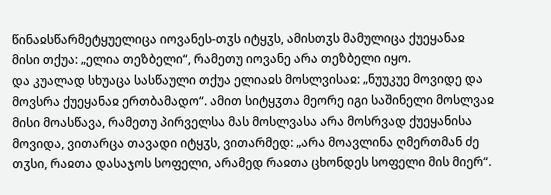წინაჲსწარმეტყუელიცა იოვანეს-თჳს იტყჳს, ამისთჳს მამულიცა ქუეყანაჲ მისი თქუა: „ელია თეზბელი“, რამეთუ იოვანე არა თეზბელი იყო.
და კუალად სხუაცა სასწაული თქუა ელიაჲს მოსლვისაჲ: „ნუუკუე მოვიდე და მოვსრა ქუეყანაჲ ერთბამადო“. ამით სიტყჳთა მეორე იგი საშინელი მოსლვაჲ მისი მოასწავა, რამეთუ პირველსა მას მოსლვასა არა მოსრვად ქუეყანისა მოვიდა, ვითარცა თავადი იტყჳს, ვითარმედ: „არა მოავლინა ღმერთმან ძე თჳსი, რაჲთა დასაჯოს სოფელი, არამედ რაჲთა ცხონდეს სოფელი მის მიერ“.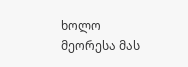ხოლო მეორესა მას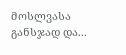მოსლვასა განსჯად და...